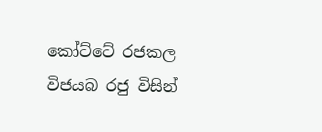කෝට්ටේ රජකල විජයබ රජු විසින්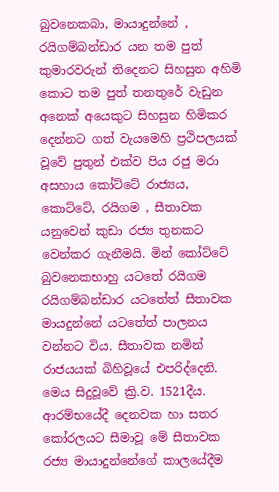බුවනෙකබා, මායාදුන්නේ , රයිගම්බන්ඩාර යන තම පුත් කුමාරවරුන් තිදෙනට සිහසුන අහිමි කොට තම පුත් තනතුරේ වැඩුන අනෙක් අයෙකුට සිහසුන හිමිකර දෙන්නට ගත් වැයමෙහි ප්‍රථිපලයක් වූවේ පුතුන් එක්ව පිය රජු මරා අසහාය කෝට්ටේ රාජ්‍යය, කොට්ටේ, රයිගම , සීතාවක යනුවෙන් කුඩා රජ්‍ය තුනකට වෙන්කර ගැනීමයි. මින් කෝට්ටේ බුවනෙකභාහු යටතේ රයිගම රයිගම්බන්ඩාර යටතේත් සීතාවක මායදුන්නේ යටතේත් පාලනය වන්නට විය. සීතාවක නමින් රාජයයක් බිහිවූයේ එපරිද්දෙනි. මෙය සිදුවූවේ ක්‍රි.ව. 1521දීය. ආරම්භයේදී දෙනවක හා සතර කෝරලයට සීමාවූ මේ සීතාවක රජ්‍ය මායාදුන්නේගේ කාලයේදීම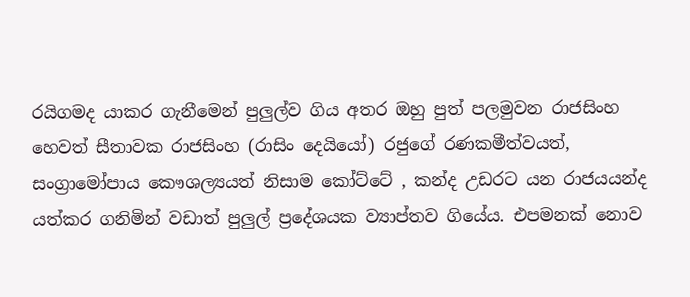රයිගමද යාකර ගැනීමෙන් පුලුල්ව ගිය අතර ඔහු පුත් පලමුවන රාජසිංහ හෙවත් සීතාවක රාජසිංහ (රාසිං දෙයියෝ) රජුගේ රණකමීත්වයත්, සංග්‍රාමෝපාය කෞශල්‍යයත් නිසාම කෝට්ටේ , කන්ද උඩරට යන රාජයයන්ද යත්කර ගනිමින් වඩාත් පුලුල් ප්‍රදේශයක ව්‍යාප්තව ගියේය. එපමනක් නොව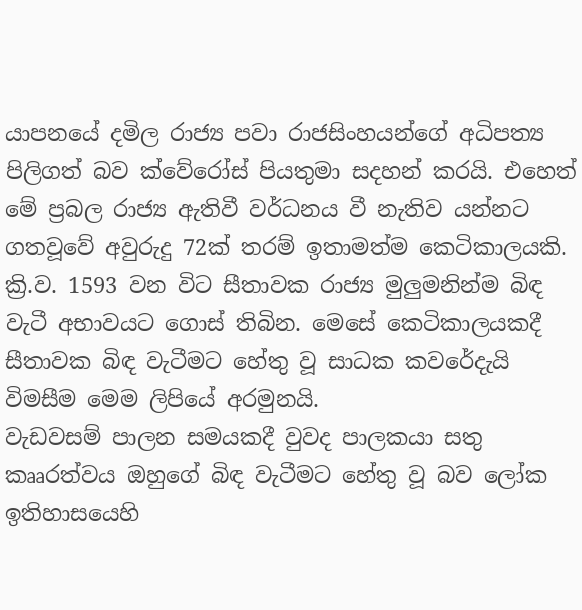යාපනයේ දමිල රාජ්‍ය පවා රාජසිංහයන්ගේ අධිපත්‍ය පිලිගත් බව ක්වේරෝස් පියතුමා සදහන් කරයි. එහෙත් මේ ප්‍රබල රාජ්‍ය ඇතිවී වර්ධනය වී නැතිව යන්නට ගතවූවේ අවුරුදු 72ක් තරම් ඉතාමත්ම කෙටිකාලයකි. ක්‍රි.ව. 1593 වන විට සීතාවක රාජ්‍ය මුලුමනින්ම බිඳ වැටී අභාවයට ගොස් තිබින. මෙසේ කෙටිකාලයකදී සීතාවක බිඳ වැටීමට හේතු වූ සාධක කවරේදැයි විමසීම මෙම ලිපියේ අරමුනයි.
වැඩවසම් පාලන සමයකදී වුවද පාලකයා සතු කෲරත්වය ඔහුගේ බිඳ වැටීමට හේතු වූ බව ලෝක ඉතිහාසයෙහි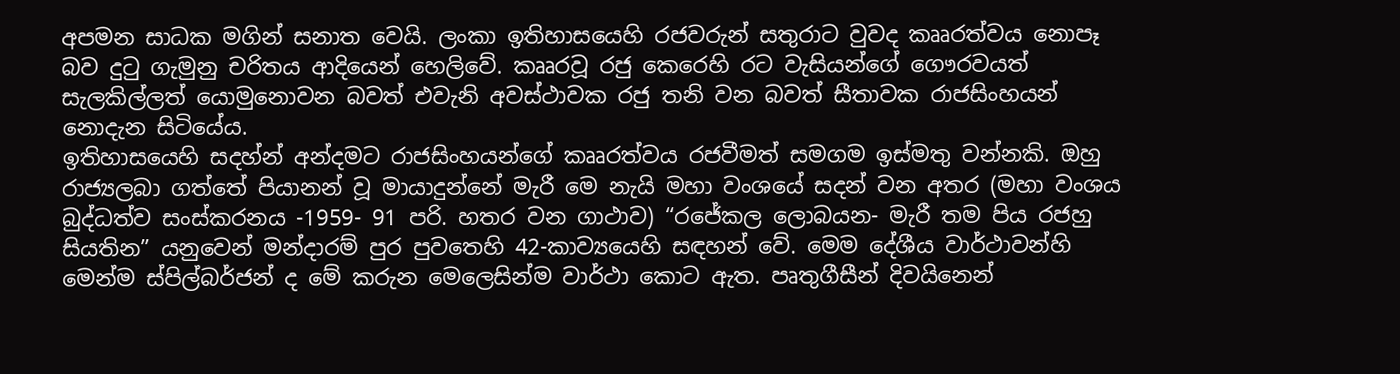අපමන සාධක මගින් සනාත වෙයි. ලංකා ඉතිහාසයෙහි රජවරුන් සතුරාට වුවද කෲරත්වය නොපෑ බව දු‍ටු ගැමුනු චරිතය ආදියෙන් හෙලිවේ. කෲරවූ රජු කෙරෙහි රට වැසියන්ගේ ගෞරවයත් සැලකිල්ලත් යොමුනොවන බවත් එවැනි අවස්ථාවක රජු තනි වන බවත් සීතාවක රාජසිංහයන් නොදැන සිටියේය.
ඉතිහාසයෙහි සදහ්න් අන්දමට රාජසිංහයන්ගේ කෲරත්වය රජවීමත් සමගම ඉස්මතු වන්නකි. ඔහු රාජ්‍යලබා ගත්තේ පියානන් වූ මායාදුන්නේ මැරී මෙ නැයි මහා වංශයේ සදන් වන අතර (මහා වංශය බුද්ධත්ව සංස්කරනය -1959- 91 පරි. හතර වන ගාථාව) “රජේකල ලොබයන- මැරී තම පිය රජහු සියතින” යනුවෙන් මන්දාරම් පුර පුවතෙහි 42-කාව්‍යයෙහි සඳහන් වේ. මෙම දේශීය වාර්ථාවන්හි මෙන්ම ස්පිල්බර්ජන් ද මේ කරුන මෙලෙසින්ම වාර්ථා කොට ඇත. පෘතුගීසීන් දිවයිනෙන්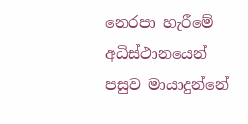නෙරපා හැරීමේ අධිස්ථානයෙන් පසුව මායාදුන්නේ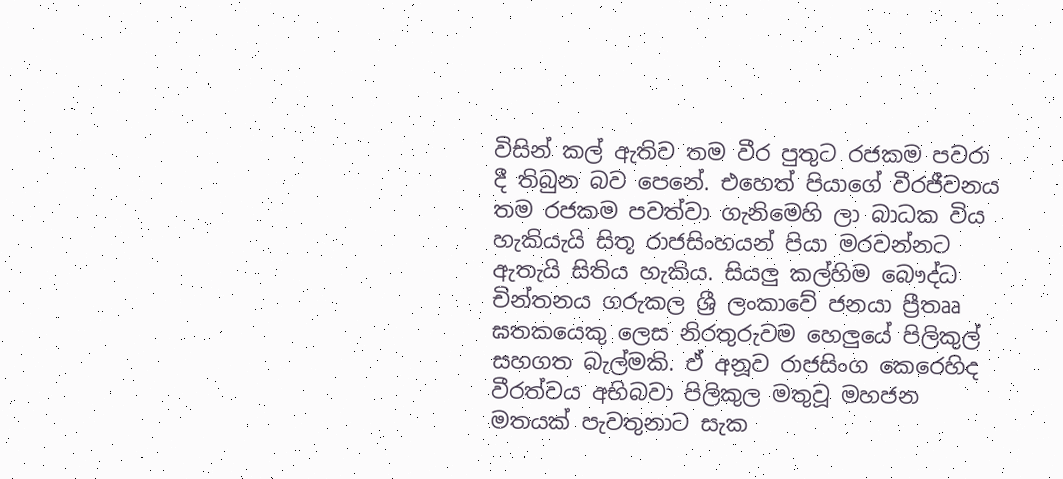විසින් කල් ඇතිව තම වීර පුතුට රජකම පවරා දී තිබුන බව පෙනේ. එහෙත් පියාගේ වීරජීවනය තම රජකම පවත්වා ගැනිමෙහි ලා බාධක විය හැකියැයි සිතූ රාජසිංහයන් පියා මරවන්නට ඇතැයි සිතිය හැකිය. සියලු කල්හිම බෞද්ධ චින්තනය ගරුකල ශ්‍රී ලංකාවේ ජනයා ප්‍රීතෲ ඝතකයෙකු ලෙස නිරතුරුවම හෙලුයේ පිලිකුල් සහගත බැල්මකි. ඒ අනූව රාජසිංග කෙරෙහිද වීරත්වය අභිබවා පිලිකුල මතුවූ මහජන මතයක් පැවතුනාට සැක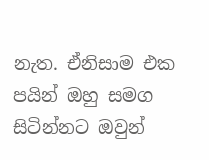නැත. ඒනිසාම එක පයින් ඔහු සමග සිටින්නට ඔවුන්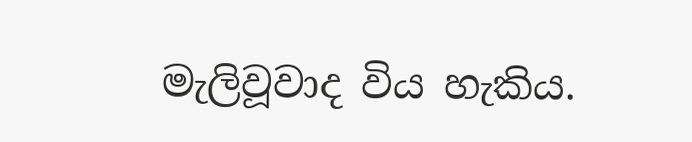මැලිවූවාද විය හැකිය.